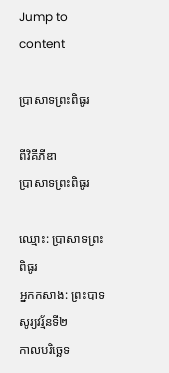Jump to content

ប្រាសាទព្រះពិធូរ

ពីវិគីភីឌា
ប្រាសាទព្រះពិធូរ

ឈ្មោះ: ប្រាសាទព្រះពិធូរ
អ្នកកសាង: ព្រះបាទសូរ្យវរ្ម័នទី២
កាលបរិច្ឆេទ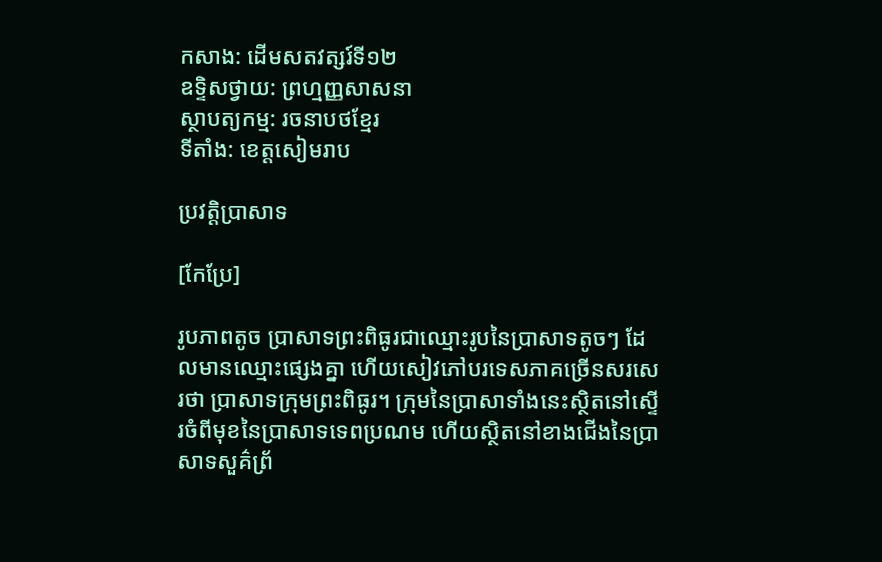កសាង: ដើមសតវត្សរ៍ទី១២
ឧទ្ទិសថ្វាយ: ព្រហ្មញ្ញសាសនា
ស្ថាបត្យកម្ម: រចនាបថខ្មែរ
ទីតាំង: ខេត្តសៀមរាប

ប្រវត្តិប្រាសាទ

[កែប្រែ]

រូបភាពតូច ប្រាសាទព្រះពិធូរជាឈ្មោះរូបនៃប្រាសាទតូចៗ ដែលមានឈ្មោះផ្សេងគ្នា ហើយសៀវភៅបរទេសភាគច្រើនសរសេរថា ប្រាសាទក្រុមព្រះពិធូរ។ ក្រុមនៃប្រាសាទាំងនេះស្ថិតនៅស្ទើរចំពីមុខនៃប្រាសាទទេពប្រណម ហើយស្ថិតនៅខាងជើងនៃប្រាសាទសួគ៌ព្រ័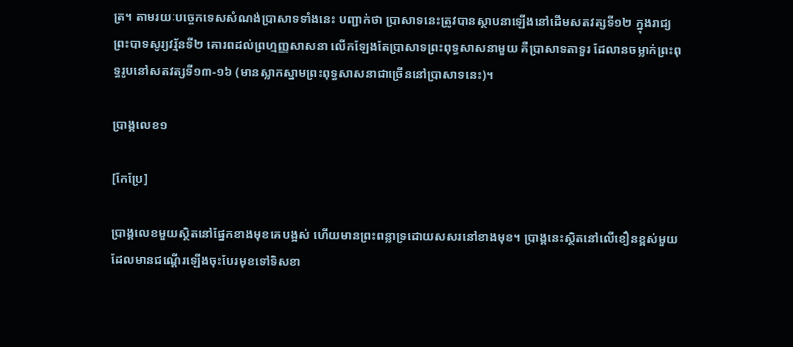ត្រ។ តាមរយៈបច្ចេកទេសសំណង់ប្រាសាទទាំងនេះ បញ្ជាក់ថា ប្រាសាទនេះត្រូវបានស្ថាបនាឡើងនៅដើមសតវត្សទី១២ ក្នុងរាជ្យព្រះបាទសូរ្យវរ្ម័នទី២ គោរពដល់ព្រហ្មញ្ញសាសនា លើកឡែងតែប្រាសាទព្រះពុទ្ធសាសនាមួយ គឺប្រាសាទតាទួរ ដែលានចម្លាក់ព្រះពុទ្ធរូបនៅសតវត្សទី១៣-១៦ (មានស្លាកស្នាមព្រះពុទ្ធសាសនាជាច្រើននៅប្រាសាទនេះ)។

ប្រាង្គលេខ១

[កែប្រែ]

ប្រាង្គលេខមួយស្ថិតនៅផ្នែកខាងមុខគេបង្អស់ ហើយមានព្រះពន្លាទ្រដោយសសរនៅខាងមុខ។ ប្រាង្គនេះស្ថិតនៅលើខឿនខ្ពស់មួយ ដែលមានជណ្តើរឡើងចុះបែរមុខទៅទិសខា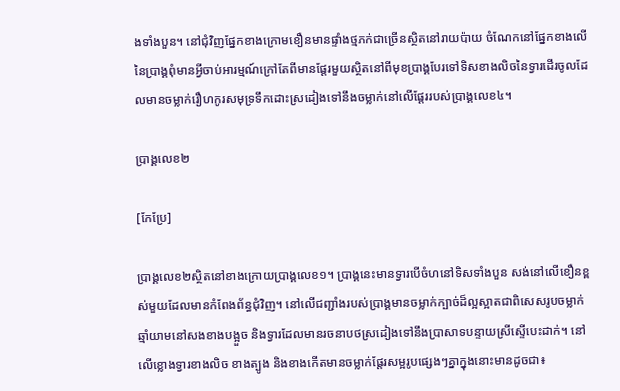ងទាំងបួន។ នៅជុំវិញផ្នែកខាងក្រោមខឿនមានផ្ទាំងថ្មភក់ជាច្រើនស្ថិតនៅរាយប៉ាយ ចំណែកនៅផ្នែកខាងលើនៃប្រាង្គពុំមានអ្វីចាប់អារម្មណ៍ក្រៅតែពីមានផ្តែរមួយស្ថិតនៅពីមុខប្រាង្គបែរទៅទិសខាងលិចនៃទ្វារដើរចូលដែលមានចម្លាក់រឿហកូរសមុទ្រទឹកដោះស្រដៀងទៅនឹងចម្លាក់នៅលើផ្តែររបស់ប្រាង្គលេខ៤។

ប្រាង្គលេខ២

[កែប្រែ]

ប្រាង្គលេខ២ស្ថិតនៅខាងក្រោយប្រាង្គលេខ១។ ប្រាង្គនេះមានទ្វារបើចំហនៅទិសទាំងបួន សង់នៅលើខឿនខ្ពស់មួយដែលមានកំពែងព័ន្ធជុំវិញ។ នៅលើជញ្ជាំងរបស់ប្រាង្គមានចម្លាក់ក្បាច់ដ៏ល្អស្អាតជាពិសេសរូបចម្លាក់ឆ្មាំយាមនៅសងខាងបង្អួច និងទ្វារដែលមានរចនាបថស្រដៀងទៅនឹងប្រាសាទបន្ទាយស្រីស្ទើបេះដាក់។ នៅលើខ្លោងទ្វារខាងលិច ខាងត្បូង និងខាងកើតមានចម្លាក់ផ្តែរសម្អរូបផ្សេងៗគ្នាក្នុងនោះមានដូចជា៖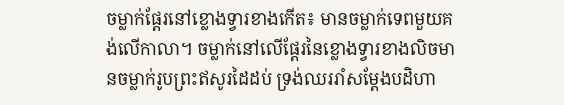ចម្លាក់ផ្តែរនៅខ្លោងទ្វារខាងកើត៖ មានចម្លាក់ទេពមួយគង់លើកាលា។ ចម្លាក់នៅលើផ្តែរនៃខ្លោងទ្វារខាងលិចមានចម្លាក់រូបព្រះឥសូរដៃដប់ ទ្រង់ឈររាំសម្តែងបដិហា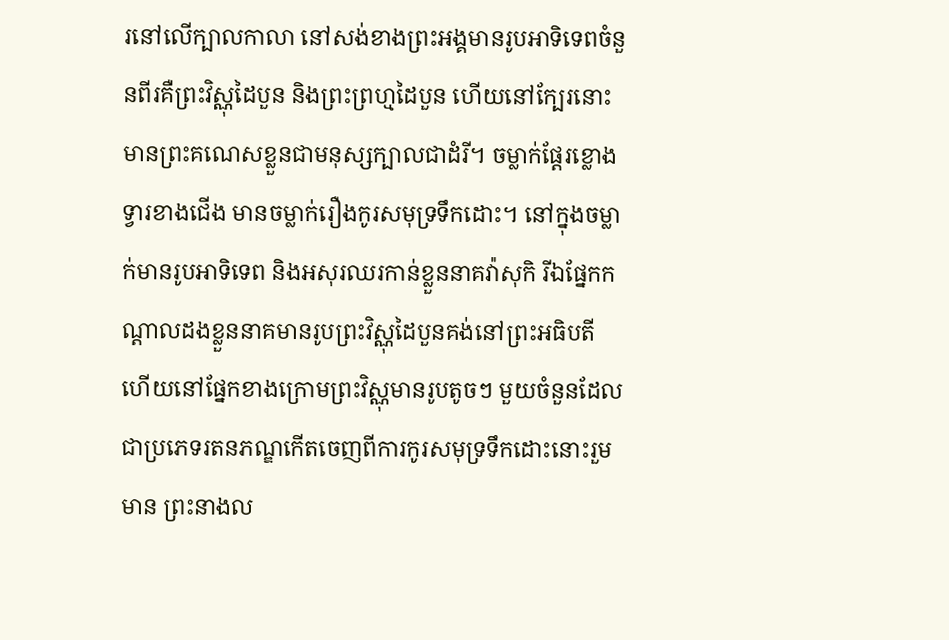រនៅលើក្បាលកាលា នៅសង់ខាងព្រះអង្គមានរូបអាទិទេពចំនួនពីរគឺព្រះវិស្ណុដៃបួន និងព្រះព្រហ្មដៃបួន ហើយនៅក្បែរនោះមានព្រះគណេសខ្លួនជាមនុស្សក្បាលជាដំរី។ ចម្លាក់ផ្តែរខ្លោងទ្វារខាងជើង មានចម្លាក់រឿងកូរសមុទ្រទឹកដោះ។ នៅក្នុងចម្លាក់មានរូបអាទិទេព និងអសុរឈរកាន់ខ្លួននាគវ៉ាសុកិ រីឯផ្នែកកណ្តាលដងខ្លួននាគមានរូបព្រះវិស្ណុដៃបួនគង់នៅព្រះអធិបតី ហើយនៅផ្នែកខាងក្រោមព្រះវិស្ណុមានរូបតូចៗ មួយចំនួនដែលជាប្រភេទរតនភណ្ឌកើតចេញពីការកូរសមុទ្រទឹកដោះនោះរួមមាន ព្រះនាងល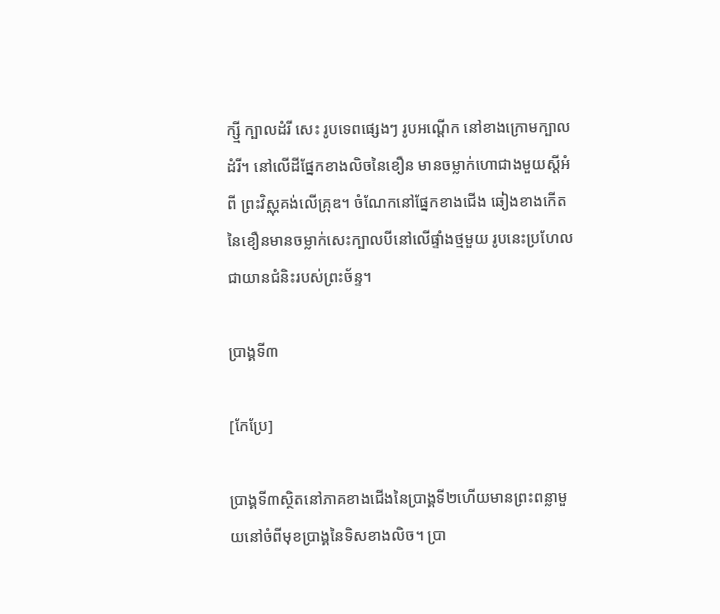ក្ស្មី ក្បាលដំរី សេះ រូបទេពផ្សេងៗ រូបអណ្តើក នៅខាងក្រោមក្បាលដំរី។ នៅលើដីផ្នែកខាងលិចនៃខឿន មានចម្លាក់ហោជាងមួយស្តីអំពី ព្រះវិស្ណុគង់លើគ្រុឌ។ ចំណែកនៅផ្នែកខាងជើង ឆៀងខាងកើតនៃខឿនមានចម្លាក់សេះក្បាលបីនៅលើផ្ទាំងថ្មមួយ រូបនេះប្រហែលជាយានជំនិះរបស់ព្រះច័ន្ទ។

ប្រាង្គទី៣

[កែប្រែ]

ប្រាង្គទី៣ស្ថិតនៅភាគខាងជើងនៃប្រាង្គទី២ហើយមានព្រះពន្លាមួយនៅចំពីមុខប្រាង្គនៃទិសខាងលិច។ ប្រា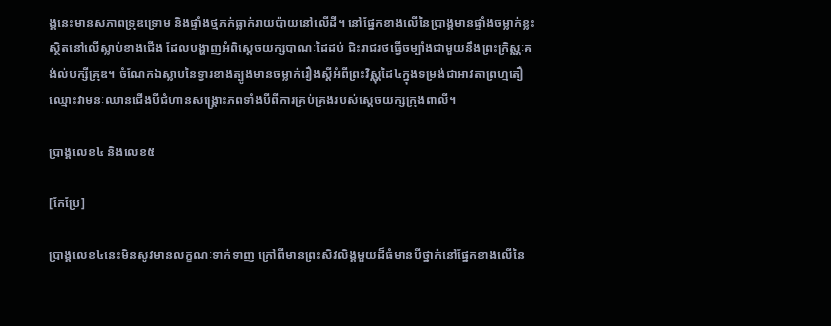ង្គនេះមានសភាពទ្រុឌទ្រោម និងផ្ទាំងថ្មភក់ធ្លាក់រាយប៉ាយនៅលើដី។ នៅផ្នែកខាងលើនៃប្រាង្គមានផ្ទាំងចម្លាក់ខ្លះស្ថិតនៅលើស្លាប់ខាងជើង ដែលបង្ហាញអំពិស្តេចយក្សបាណៈដៃដប់ ជិះរាជរថធ្វើចម្បាំងជាមួយនឹងព្រះក្រិស្ណៈគង់ល់បក្សីគ្រុឌ។ ចំណែកឯស្លាបនៃទ្វារខាងត្បូងមានចម្លាក់រឿងស្តីអំពីព្រះវិស្ណុដៃ៤ក្នុងទម្រង់ជាអាវតាព្រហ្មតឿឈ្មោះវាមនៈឈានជើងបីជំហានសង្រ្គោះភពទាំងបីពីការគ្រប់គ្រងរបស់ស្តេចយក្សក្រុងពាលី។

ប្រាង្គលេខ៤ និងលេខ៥

[កែប្រែ]

ប្រាង្គលេខ៤នេះមិនសូវមានលក្ខណៈទាក់ទាញ ក្រៅពីមានព្រះសិវលិង្គមួយដ៏ធំមានបីថ្នាក់នៅផ្នែកខាងលើនៃ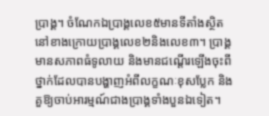ប្រាង្គ។ ចំណែកឯប្រាង្គលេខ៥មានទីតាំងស្ថិតនៅខាងក្រោយប្រាង្គលេខ២និងលេខ៣។ ប្រាង្គមានសភាពធំទូលាយ និងមានជណ្តើរឡើងចុះពីថ្នាក់ដែលបានបង្ហាញអំពីលក្ខណៈខុសប្លែក និងគួឱ្យចាប់អារម្មណ៍ជាងប្រាង្គទាំងបួនឯទៀត។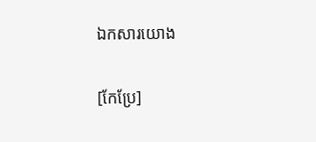ឯកសារយោង

[កែប្រែ]